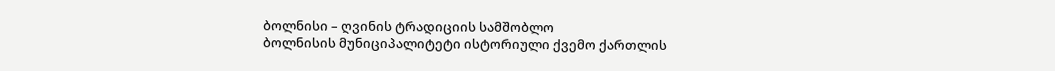ბოლნისი – ღვინის ტრადიციის სამშობლო
ბოლნისის მუნიციპალიტეტი ისტორიული ქვემო ქართლის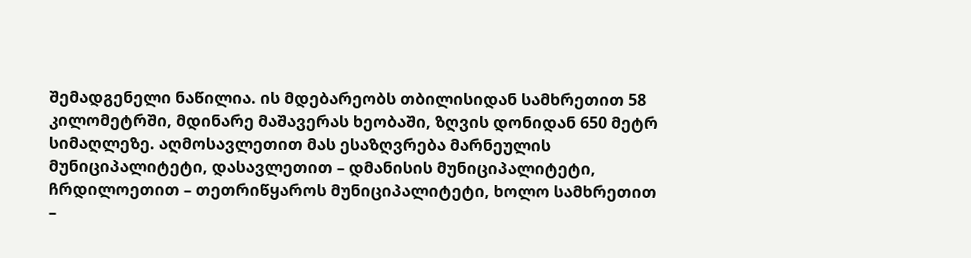შემადგენელი ნაწილია. ის მდებარეობს თბილისიდან სამხრეთით 58 კილომეტრში, მდინარე მაშავერას ხეობაში, ზღვის დონიდან 650 მეტრ სიმაღლეზე. აღმოსავლეთით მას ესაზღვრება მარნეულის მუნიციპალიტეტი, დასავლეთით – დმანისის მუნიციპალიტეტი, ჩრდილოეთით – თეთრიწყაროს მუნიციპალიტეტი, ხოლო სამხრეთით –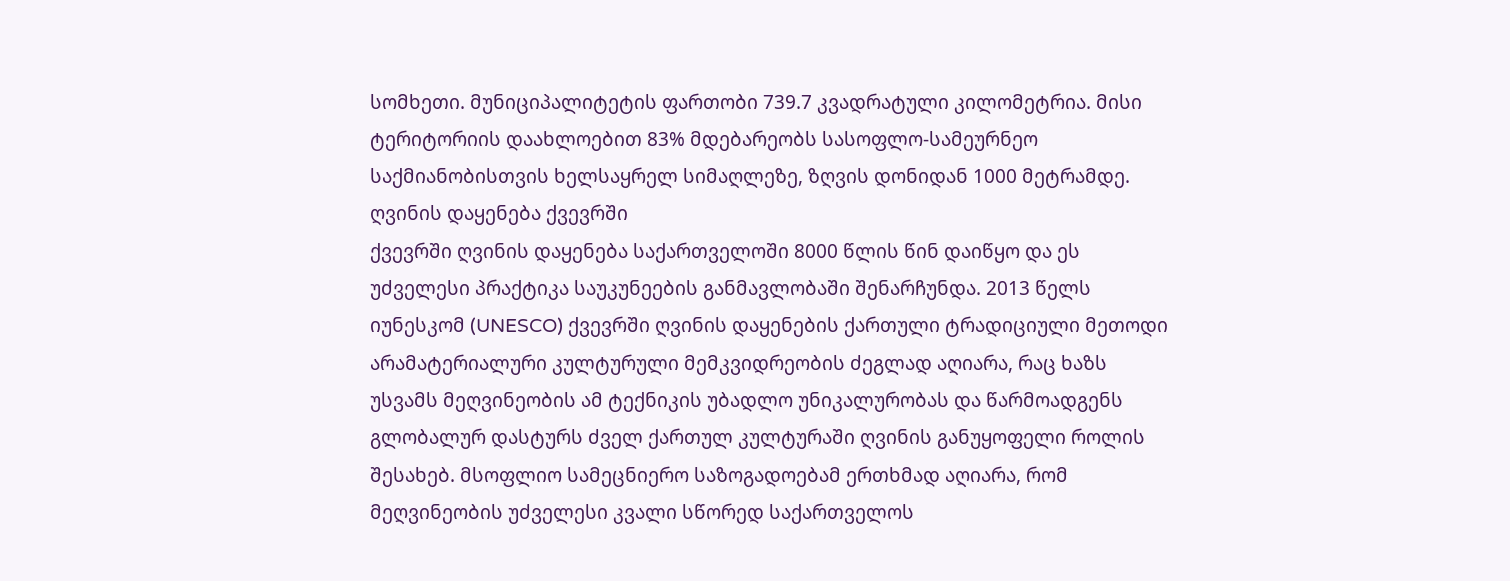სომხეთი. მუნიციპალიტეტის ფართობი 739.7 კვადრატული კილომეტრია. მისი ტერიტორიის დაახლოებით 83% მდებარეობს სასოფლო-სამეურნეო საქმიანობისთვის ხელსაყრელ სიმაღლეზე, ზღვის დონიდან 1000 მეტრამდე.
ღვინის დაყენება ქვევრში
ქვევრში ღვინის დაყენება საქართველოში 8000 წლის წინ დაიწყო და ეს უძველესი პრაქტიკა საუკუნეების განმავლობაში შენარჩუნდა. 2013 წელს იუნესკომ (UNESCO) ქვევრში ღვინის დაყენების ქართული ტრადიციული მეთოდი არამატერიალური კულტურული მემკვიდრეობის ძეგლად აღიარა, რაც ხაზს უსვამს მეღვინეობის ამ ტექნიკის უბადლო უნიკალურობას და წარმოადგენს გლობალურ დასტურს ძველ ქართულ კულტურაში ღვინის განუყოფელი როლის შესახებ. მსოფლიო სამეცნიერო საზოგადოებამ ერთხმად აღიარა, რომ მეღვინეობის უძველესი კვალი სწორედ საქართველოს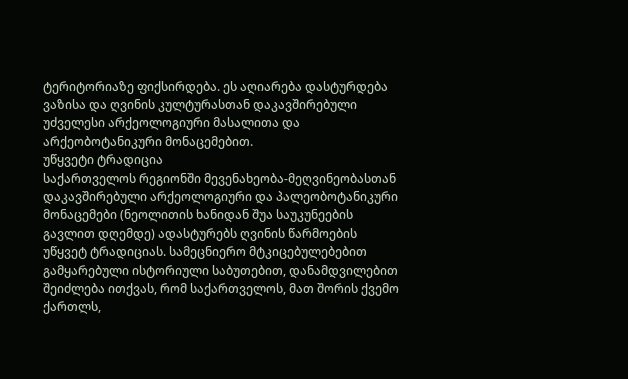ტერიტორიაზე ფიქსირდება. ეს აღიარება დასტურდება ვაზისა და ღვინის კულტურასთან დაკავშირებული უძველესი არქეოლოგიური მასალითა და არქეობოტანიკური მონაცემებით.
უწყვეტი ტრადიცია
საქართველოს რეგიონში მევენახეობა-მეღვინეობასთან დაკავშირებული არქეოლოგიური და პალეობოტანიკური მონაცემები (ნეოლითის ხანიდან შუა საუკუნეების გავლით დღემდე) ადასტურებს ღვინის წარმოების უწყვეტ ტრადიციას. სამეცნიერო მტკიცებულებებით გამყარებული ისტორიული საბუთებით, დანამდვილებით შეიძლება ითქვას, რომ საქართველოს, მათ შორის ქვემო ქართლს,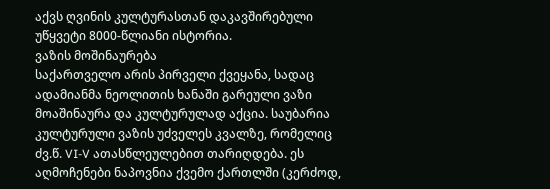აქვს ღვინის კულტურასთან დაკავშირებული უწყვეტი 8000-წლიანი ისტორია.
ვაზის მოშინაურება
საქართველო არის პირველი ქვეყანა, სადაც ადამიანმა ნეოლითის ხანაში გარეული ვაზი მოაშინაურა და კულტურულად აქცია. საუბარია კულტურული ვაზის უძველეს კვალზე, რომელიც ძვ.წ. VI-V ათასწლეულებით თარიღდება. ეს აღმოჩენები ნაპოვნია ქვემო ქართლში (კერძოდ,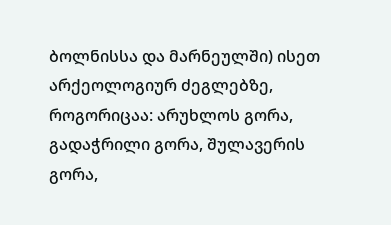ბოლნისსა და მარნეულში) ისეთ არქეოლოგიურ ძეგლებზე, როგორიცაა: არუხლოს გორა, გადაჭრილი გორა, შულავერის გორა,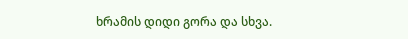ხრამის დიდი გორა და სხვა.